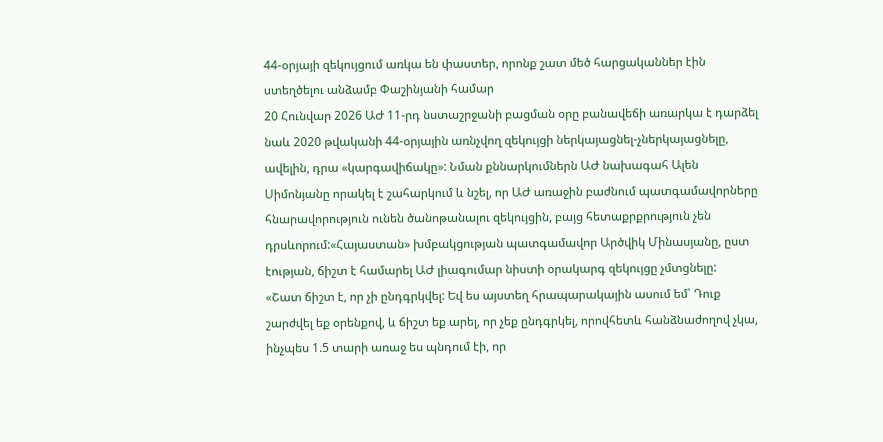44-օրյայի զեկույցում առկա են փաստեր, որոնք շատ մեծ հարցականներ էին ստեղծելու անձամբ Փաշինյանի համար
20 Հունվար 2026 ԱԺ 11-րդ նստաշրջանի բացման օրը բանավեճի առարկա է դարձել նաև 2020 թվականի 44-օրյային առնչվող զեկույցի ներկայացնել-չներկայացնելը, ավելին, դրա «կարգավիճակը»: Նման քննարկումներն ԱԺ նախագահ Ալեն Սիմոնյանը որակել է շահարկում և նշել, որ ԱԺ առաջին բաժնում պատգամավորները հնարավորություն ունեն ծանոթանալու զեկույցին, բայց հետաքրքրություն չեն դրսևորում:«Հայաստան» խմբակցության պատգամավոր Արծվիկ Մինասյանը, ըստ էության, ճիշտ է համարել ԱԺ լիագումար նիստի օրակարգ զեկույցը չմտցնելը:
«Շատ ճիշտ է, որ չի ընդգրկվել: Եվ ես այստեղ հրապարակային ասում եմ՝ Դուք շարժվել եք օրենքով, և ճիշտ եք արել, որ չեք ընդգրկել, որովհետև հանձնաժողով չկա, ինչպես 1.5 տարի առաջ ես պնդում էի, որ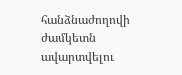հանձնաժողովի ժամկետն ավարտվելու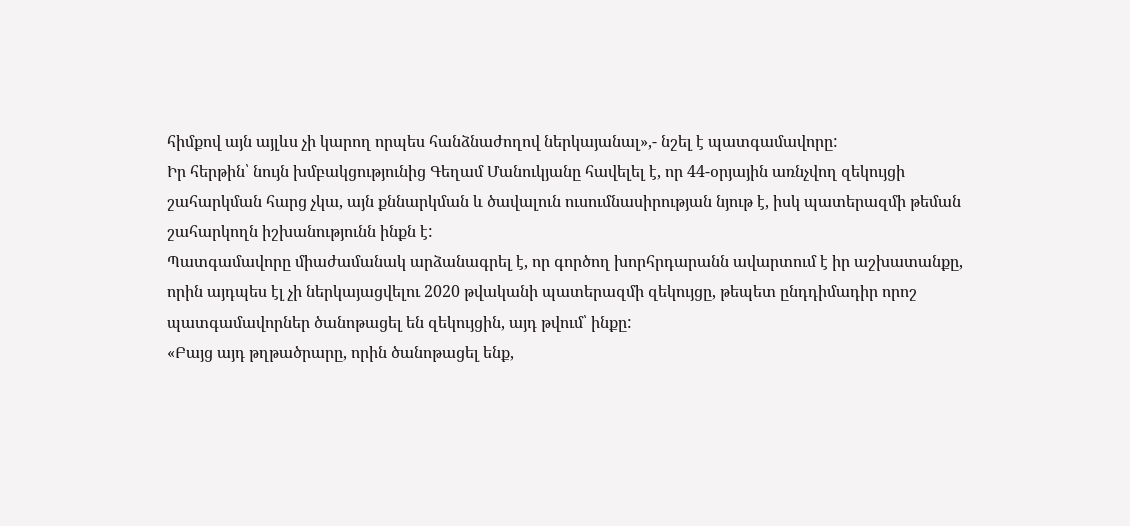հիմքով այն այլևս չի կարող որպես հանձնաժողով ներկայանալ»,- նշել է պատգամավորը:
Իր հերթին՝ նույն խմբակցությունից Գեղամ Մանուկյանը հավելել է, որ 44-օրյային առնչվող զեկույցի շահարկման հարց չկա, այն քննարկման և ծավալուն ուսումնասիրության նյութ է, իսկ պատերազմի թեման շահարկողն իշխանությունն ինքն է:
Պատգամավորը միաժամանակ արձանագրել է, որ գործող խորհրդարանն ավարտում է իր աշխատանքը, որին այդպես էլ չի ներկայացվելու 2020 թվականի պատերազմի զեկույցը, թեպետ ընդդիմադիր որոշ պատգամավորներ ծանոթացել են զեկույցին, այդ թվում՝ ինքը:
«Բայց այդ թղթածրարը, որին ծանոթացել ենք,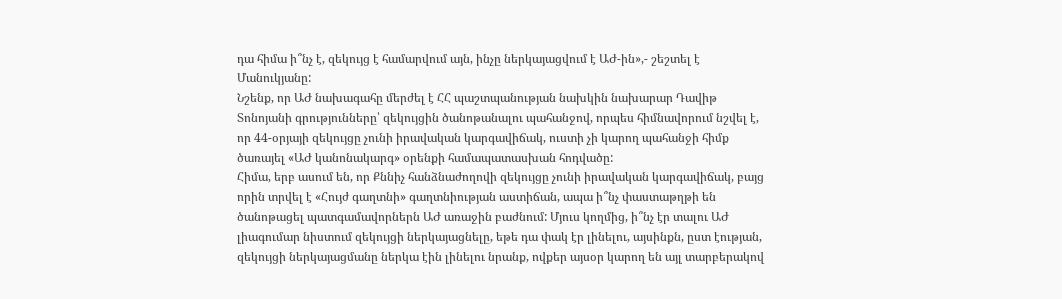դա հիմա ի՞նչ է, զեկույց է համարվում այն, ինչը ներկայացվում է ԱԺ-ին»,- շեշտել է Մանուկյանը:
Նշենք, որ ԱԺ նախագահը մերժել է ՀՀ պաշտպանության նախկին նախարար Դավիթ Տոնոյանի գրությունները՝ զեկույցին ծանոթանալու պահանջով, որպես հիմնավորում նշվել է, որ 44-օրյայի զեկույցը չունի իրավական կարգավիճակ, ուստի չի կարող պահանջի հիմք ծառայել «ԱԺ կանոնակարգ» օրենքի համապատասխան հոդվածը:
Հիմա, երբ ասում են, որ Քննիչ հանձնաժողովի զեկույցը չունի իրավական կարգավիճակ, բայց որին տրվել է «Հույժ գաղտնի» գաղտնիության աստիճան, ապա ի՞նչ փաստաթղթի են ծանոթացել պատգամավորներն ԱԺ առաջին բաժնում: Մյուս կողմից, ի՞նչ էր տալու ԱԺ լիագումար նիստում զեկույցի ներկայացնելը, եթե դա փակ էր լինելու, այսինքն, ըստ էության, զեկույցի ներկայացմանը ներկա էին լինելու նրանք, ովքեր այսօր կարող են այլ տարբերակով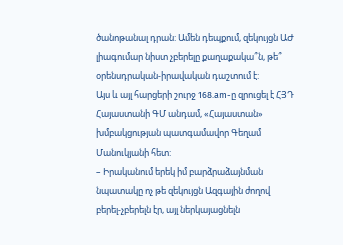ծանոթանալ դրան: Ամեն դեպքում, զեկույցն ԱԺ լիագումար նիստ չբերելը քաղաքակա՞ն, թե՞ օրենսդրական-իրավական դաշտում է:
Այս և այլ հարցերի շուրջ 168.am-ը զրուցել է ՀՅԴ Հայաստանի ԳՄ անդամ, «Հայաստան» խմբակցության պատգամավոր Գեղամ Մանուկյանի հետ:
– Իրականում երեկ իմ բարձրաձայնման նպատակը ոչ թե զեկույցն Ազգային ժողով բերել-չբերելն էր, այլ ներկայացնելն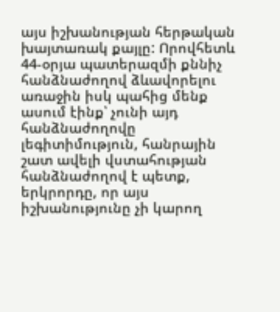այս իշխանության հերթական խայտառակ քայլը: Որովհետև 44-օրյա պատերազմի քննիչ հանձնաժողով ձևավորելու առաջին իսկ պահից մենք ասում էինք՝ չունի այդ հանձնաժողովը լեգիտիմություն, հանրային շատ ավելի վստահության հանձնաժողով է պետք, երկրորդը, որ այս իշխանությունը չի կարող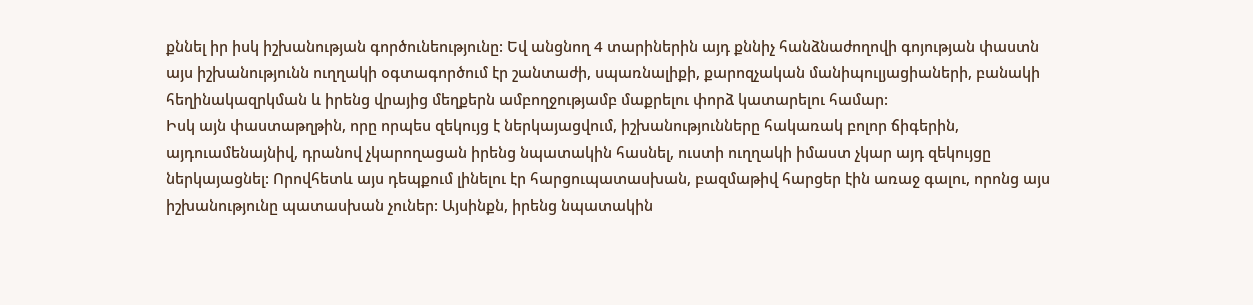քննել իր իսկ իշխանության գործունեությունը: Եվ անցնող 4 տարիներին այդ քննիչ հանձնաժողովի գոյության փաստն այս իշխանությունն ուղղակի օգտագործում էր շանտաժի, սպառնալիքի, քարոզչական մանիպուլյացիաների, բանակի հեղինակազրկման և իրենց վրայից մեղքերն ամբողջությամբ մաքրելու փորձ կատարելու համար:
Իսկ այն փաստաթղթին, որը որպես զեկույց է ներկայացվում, իշխանությունները հակառակ բոլոր ճիգերին, այդուամենայնիվ, դրանով չկարողացան իրենց նպատակին հասնել, ուստի ուղղակի իմաստ չկար այդ զեկույցը ներկայացնել: Որովհետև այս դեպքում լինելու էր հարցուպատասխան, բազմաթիվ հարցեր էին առաջ գալու, որոնց այս իշխանությունը պատասխան չուներ: Այսինքն, իրենց նպատակին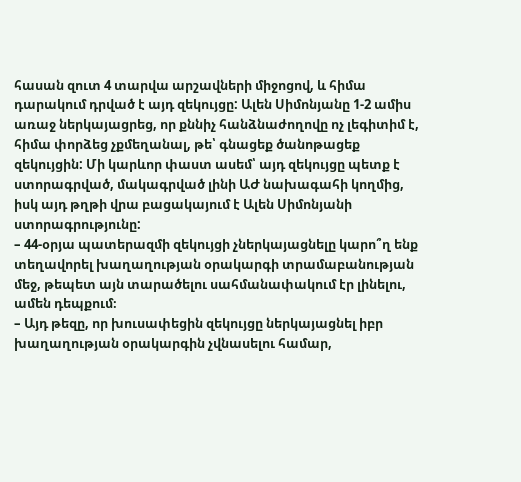հասան զուտ 4 տարվա արշավների միջոցով, և հիմա դարակում դրված է այդ զեկույցը: Ալեն Սիմոնյանը 1-2 ամիս առաջ ներկայացրեց, որ քննիչ հանձնաժողովը ոչ լեգիտիմ է, հիմա փորձեց չքմեղանալ, թե՝ գնացեք ծանոթացեք զեկույցին: Մի կարևոր փաստ ասեմ՝ այդ զեկույցը պետք է ստորագրված, մակագրված լինի ԱԺ նախագահի կողմից, իսկ այդ թղթի վրա բացակայում է Ալեն Սիմոնյանի ստորագրությունը:
– 44-օրյա պատերազմի զեկույցի չներկայացնելը կարո՞ղ ենք տեղավորել խաղաղության օրակարգի տրամաբանության մեջ, թեպետ այն տարածելու սահմանափակում էր լինելու, ամեն դեպքում։
– Այդ թեզը, որ խուսափեցին զեկույցը ներկայացնել իբր խաղաղության օրակարգին չվնասելու համար,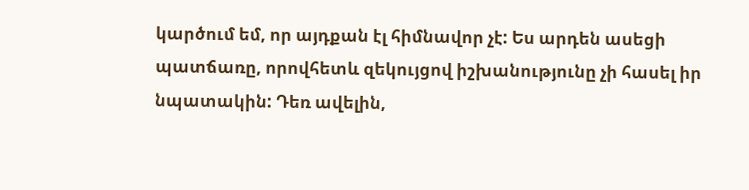կարծում եմ, որ այդքան էլ հիմնավոր չէ: Ես արդեն ասեցի պատճառը, որովհետև զեկույցով իշխանությունը չի հասել իր նպատակին: Դեռ ավելին,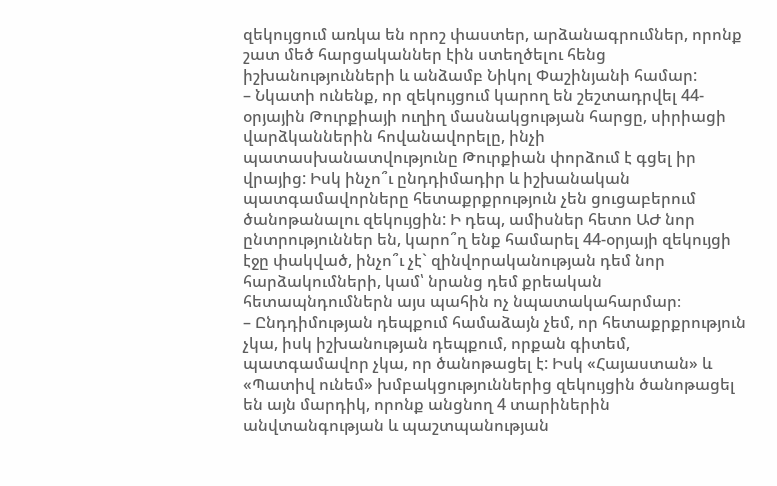զեկույցում առկա են որոշ փաստեր, արձանագրումներ, որոնք շատ մեծ հարցականներ էին ստեղծելու հենց իշխանությունների և անձամբ Նիկոլ Փաշինյանի համար:
– Նկատի ունենք, որ զեկույցում կարող են շեշտադրվել 44-օրյային Թուրքիայի ուղիղ մասնակցության հարցը, սիրիացի վարձկաններին հովանավորելը, ինչի պատասխանատվությունը Թուրքիան փորձում է գցել իր վրայից: Իսկ ինչո՞ւ ընդդիմադիր և իշխանական պատգամավորները հետաքրքրություն չեն ցուցաբերում ծանոթանալու զեկույցին: Ի դեպ, ամիսներ հետո ԱԺ նոր ընտրություններ են, կարո՞ղ ենք համարել 44-օրյայի զեկույցի էջը փակված, ինչո՞ւ չէ` զինվորականության դեմ նոր հարձակումների, կամ՝ նրանց դեմ քրեական հետապնդումներն այս պահին ոչ նպատակահարմար։
– Ընդդիմության դեպքում համաձայն չեմ, որ հետաքրքրություն չկա, իսկ իշխանության դեպքում, որքան գիտեմ, պատգամավոր չկա, որ ծանոթացել է: Իսկ «Հայաստան» և «Պատիվ ունեմ» խմբակցություններից զեկույցին ծանոթացել են այն մարդիկ, որոնք անցնող 4 տարիներին անվտանգության և պաշտպանության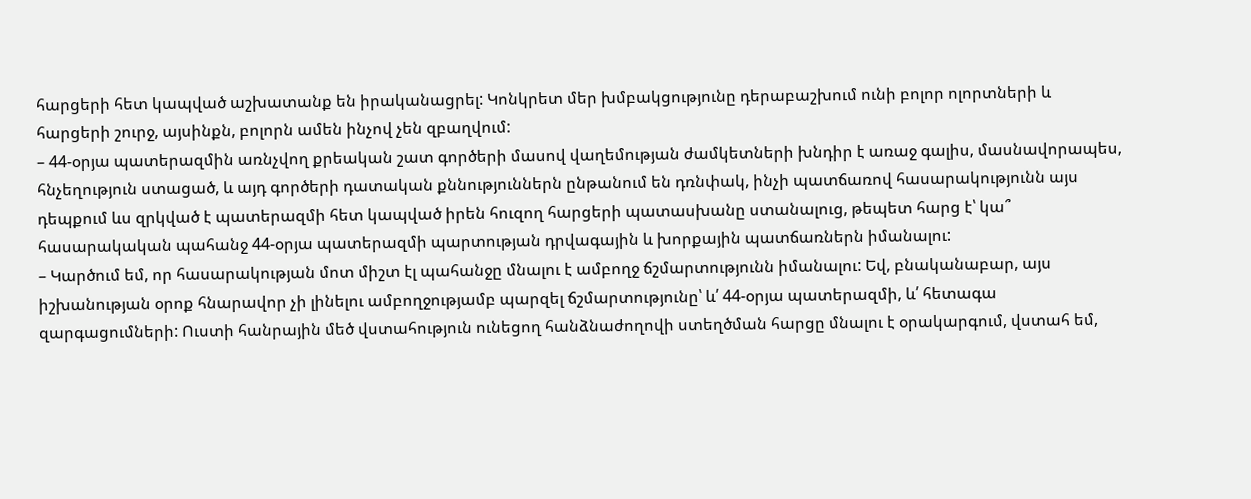հարցերի հետ կապված աշխատանք են իրականացրել: Կոնկրետ մեր խմբակցությունը դերաբաշխում ունի բոլոր ոլորտների և հարցերի շուրջ, այսինքն, բոլորն ամեն ինչով չեն զբաղվում:
– 44-օրյա պատերազմին առնչվող քրեական շատ գործերի մասով վաղեմության ժամկետների խնդիր է առաջ գալիս, մասնավորապես, հնչեղություն ստացած, և այդ գործերի դատական քննություններն ընթանում են դռնփակ, ինչի պատճառով հասարակությունն այս դեպքում ևս զրկված է պատերազմի հետ կապված իրեն հուզող հարցերի պատասխանը ստանալուց, թեպետ հարց է՝ կա՞ հասարակական պահանջ 44-օրյա պատերազմի պարտության դրվագային և խորքային պատճառներն իմանալու:
– Կարծում եմ, որ հասարակության մոտ միշտ էլ պահանջը մնալու է ամբողջ ճշմարտությունն իմանալու: Եվ, բնականաբար, այս իշխանության օրոք հնարավոր չի լինելու ամբողջությամբ պարզել ճշմարտությունը՝ և՛ 44-օրյա պատերազմի, և՛ հետագա զարգացումների: Ուստի հանրային մեծ վստահություն ունեցող հանձնաժողովի ստեղծման հարցը մնալու է օրակարգում, վստահ եմ,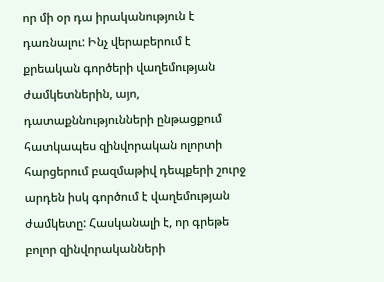որ մի օր դա իրականություն է դառնալու: Ինչ վերաբերում է քրեական գործերի վաղեմության ժամկետներին, այո, դատաքննությունների ընթացքում հատկապես զինվորական ոլորտի հարցերում բազմաթիվ դեպքերի շուրջ արդեն իսկ գործում է վաղեմության ժամկետը: Հասկանալի է, որ գրեթե բոլոր զինվորականների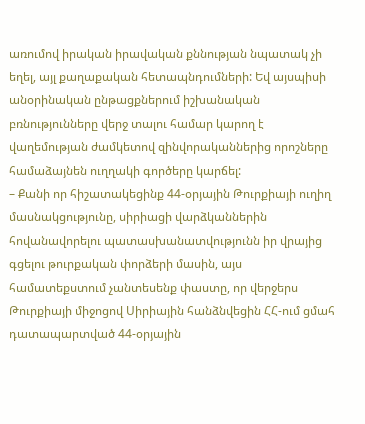առումով իրական իրավական քննության նպատակ չի եղել, այլ քաղաքական հետապնդումների: Եվ այսպիսի անօրինական ընթացքներում իշխանական բռնությունները վերջ տալու համար կարող է վաղեմության ժամկետով զինվորականներից որոշները համաձայնեն ուղղակի գործերը կարճել:
– Քանի որ հիշատակեցինք 44-օրյային Թուրքիայի ուղիղ մասնակցությունը, սիրիացի վարձկաններին հովանավորելու պատասխանատվությունն իր վրայից գցելու թուրքական փորձերի մասին, այս համատեքստում չանտեսենք փաստը, որ վերջերս Թուրքիայի միջոցով Սիրիային հանձնվեցին ՀՀ-ում ցմահ դատապարտված 44-օրյային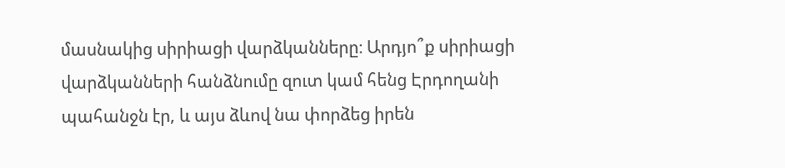մասնակից սիրիացի վարձկանները։ Արդյո՞ք սիրիացի վարձկանների հանձնումը զուտ կամ հենց Էրդողանի պահանջն էր, և այս ձևով նա փորձեց իրեն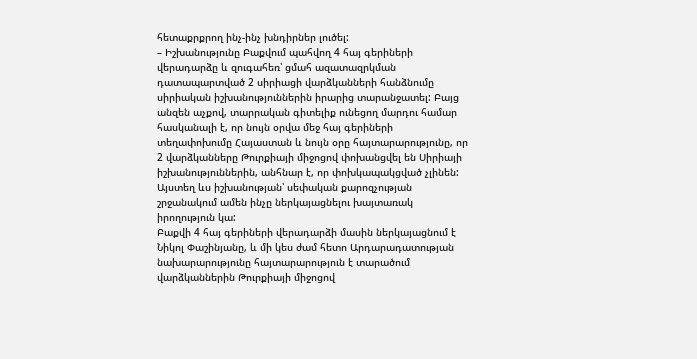հետաքրքրող ինչ-ինչ խնդիրներ լուծել:
– Իշխանությունը Բաքվում պահվող 4 հայ գերիների վերադարձը և զուգահեռ՝ ցմահ ազատազրկման դատապարտված 2 սիրիացի վարձկանների հանձնումը սիրիական իշխանություններին իրարից տարանջատել: Բայց անզեն աչքով, տարրական գիտելիք ունեցող մարդու համար հասկանալի է, որ նույն օրվա մեջ հայ գերիների տեղափոխումը Հայաստան և նույն օրը հայտարարությունը, որ 2 վարձկանները Թուրքիայի միջոցով փոխանցվել են Սիրիայի իշխանություններին, անհնար է, որ փոխկապակցված չլինեն: Այստեղ ևս իշխանության՝ սեփական քարոզչության շրջանակում ամեն ինչը ներկայացնելու խայտառակ իրողություն կա:
Բաքվի 4 հայ գերիների վերադարձի մասին ներկայացնում է Նիկոլ Փաշինյանը, և մի կես ժամ հետո Արդարադատության նախարարությունը հայտարարություն է տարածում վարձկաններին Թուրքիայի միջոցով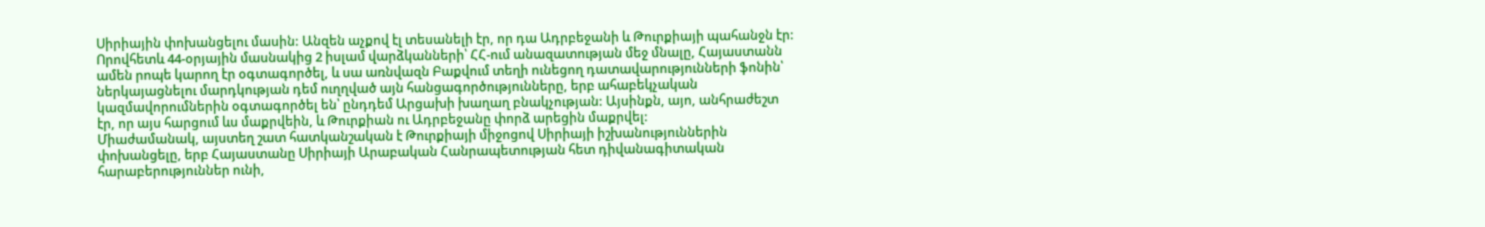Սիրիային փոխանցելու մասին: Անզեն աչքով էլ տեսանելի էր, որ դա Ադրբեջանի և Թուրքիայի պահանջն էր:
Որովհետև 44-օրյային մասնակից 2 իսլամ վարձկանների՝ ՀՀ-ում անազատության մեջ մնալը, Հայաստանն ամեն րոպե կարող էր օգտագործել, և սա առնվազն Բաքվում տեղի ունեցող դատավարությունների ֆոնին՝ ներկայացնելու մարդկության դեմ ուղղված այն հանցագործությունները, երբ ահաբեկչական կազմավորումներին օգտագործել են՝ ընդդեմ Արցախի խաղաղ բնակչության: Այսինքն, այո, անհրաժեշտ էր, որ այս հարցում ևս մաքրվեին, և Թուրքիան ու Ադրբեջանը փորձ արեցին մաքրվել:
Միաժամանակ, այստեղ շատ հատկանշական է Թուրքիայի միջոցով Սիրիայի իշխանություններին փոխանցելը, երբ Հայաստանը Սիրիայի Արաբական Հանրապետության հետ դիվանագիտական հարաբերություններ ունի,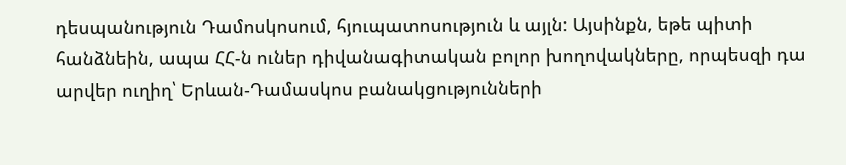դեսպանություն Դամոսկոսում, հյուպատոսություն և այլն: Այսինքն, եթե պիտի հանձնեին, ապա ՀՀ-ն ուներ դիվանագիտական բոլոր խողովակները, որպեսզի դա արվեր ուղիղ՝ Երևան-Դամասկոս բանակցությունների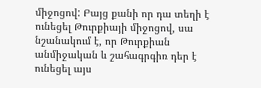միջոցով: Բայց քանի որ դա տեղի է ունեցել Թուրքիայի միջոցով, սա նշանակում է, որ Թուրքիան անմիջական և շահագրգիռ դեր է ունեցել այս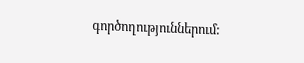գործողություններում: